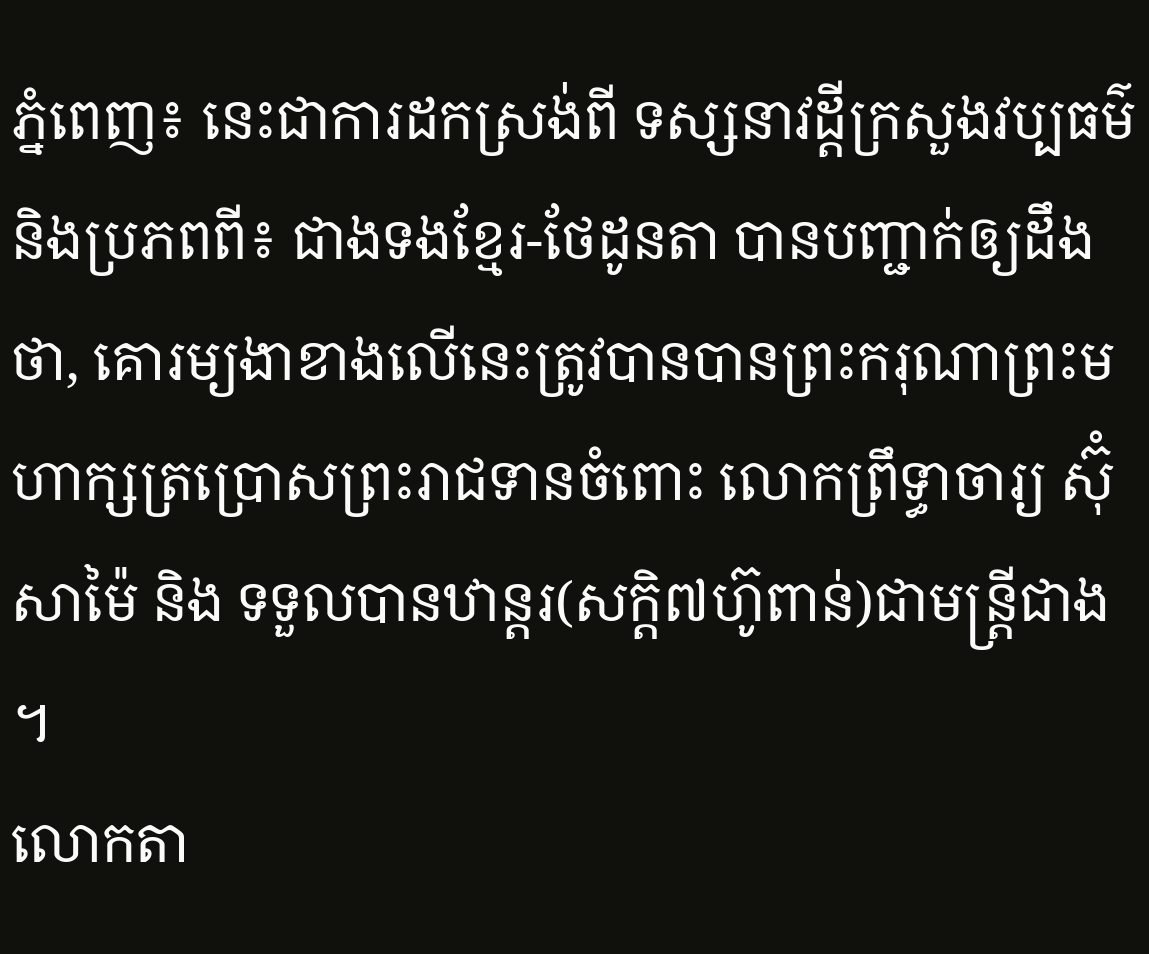ភ្នំពេញ៖ នេះជាការដកស្រង់ពី ទស្សនាវដ្តីក្រសួងវប្បធម៌ និងប្រភពពី៖ ជាងទងខ្មែរ-ថែដូនតា បានបញ្ជាក់ឲ្យដឹងថា, គោរម្យងាខាងលើនេះត្រូវបានបានព្រះករុណាព្រះមហាក្សត្រប្រោសព្រះរាជទានចំពោះ លោកព្រឹទ្ធាចារ្យ ស៊ុំ សាម៉ៃ និង ទទួលបានឋាន្តរ(សក្តិ៧ហ៊ូពាន់)ជាមន្ត្រីជាង ។
លោកតា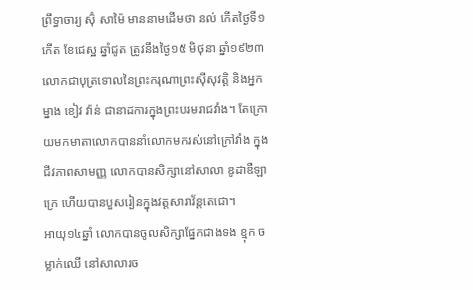ព្រឹទ្ធាចារ្យ ស៊ុំ សាម៉ៃ មាននាមដើមថា នល់ កើតថ្ងៃទី១កើត ខែជេស្ឋ ឆ្នាំជូត ត្រូវនឹងថ្ងៃ១៥ មិថុនា ឆ្នាំ១៩២៣ លោកជាបុត្រទោលនៃព្រះករុណាព្រះសុីសុវត្តិ និងអ្នកម្នាង ខៀវ វ៉ាន់ ជានាដការក្នុងព្រះបរមរាជវាំង។ តែក្រោយមកមាតាលោកបាននាំលោកមករស់នៅក្រៅវាំង ក្នុងជីវភាពសាមញ្ញ លោកបានសិក្សានៅសាលា ឌូដាឌឺឡាក្រេ ហើយបានបួសរៀនក្នុងវត្តសារាវ័ន្តតេជោ។
អាយុ១៤ឆ្នាំ លោកបានចូលសិក្សាផ្នែកជាងទង ខ្មុក ចម្លាក់ឈើ នៅសាលារច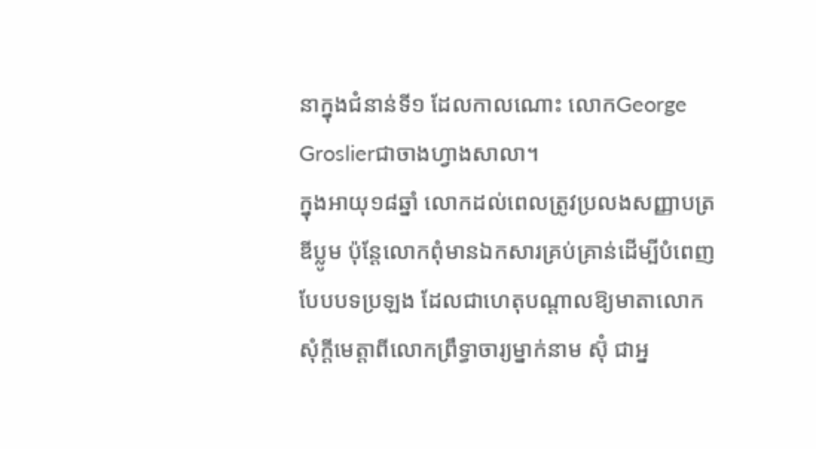នាក្នុងជំនាន់ទី១ ដែលកាលណោះ លោកGeorge Groslierជាចាងហ្វាងសាលា។
ក្នុងអាយុ១៨ឆ្នាំ លោកដល់ពេលត្រូវប្រលងសញ្ញាបត្រឌីប្លូម ប៉ុន្តែលោកពុំមានឯកសារគ្រប់គ្រាន់ដើម្បីបំពេញបែបបទប្រឡង ដែលជាហេតុបណ្តាលឱ្យមាតាលោកសុំក្តីមេត្តាពីលោកព្រឹទ្ធាចារ្យម្នាក់នាម ស៊ុំ ជាអ្ន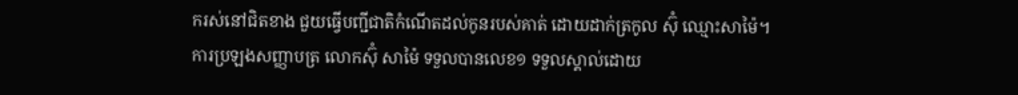ករស់នៅជិតខាង ជួយធ្វើបញ្ជីជាតិកំណើតដល់កូនរបស់គាត់ ដោយដាក់ត្រកូល ស៊ុំ ឈ្មោះសាម៉ៃ។
ការប្រឡងសញ្ញាបត្រ លោកស៊ុំ សាម៉ៃ ទទួលបានលេខ១ ទទួលស្គាល់ដោយ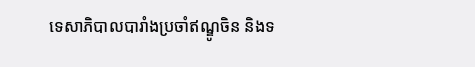ទេសាភិបាលបារាំងប្រចាំឥណ្ឌូចិន និងទ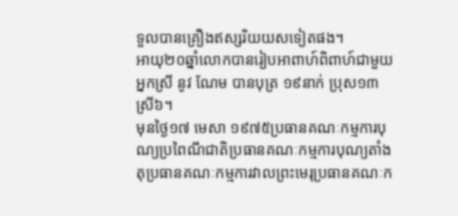ទួលបានគ្រឿងឥស្សរិយយសទៀតផង។
អាយុ២០ឆ្នាំលោកបានរៀបអាពាហ៍ពិពាហ៍ជាមួយអ្នកស្រី នូវ ណែម បានបុត្រ ១៩នាក់ ប្រុស១៣ ស្រី៦។
មុនថ្ងៃ១៧ មេសា ១៩៧៥ប្រធានគណៈកម្មការបុណ្យប្រពៃណីជាតិប្រធានគណៈកម្មការបុណ្យតាំងតុប្រធានគណៈកម្មការវាលព្រះមេរុប្រធានគណៈក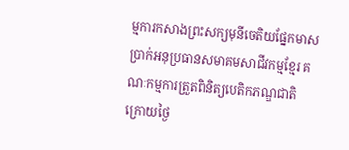ម្មការកសាងព្រះសក្យមុនីចេតិយផ្នែកមាសប្រាក់អនុប្រធានសមាគមសាជីវកម្មខ្មែរ គណៈកម្មការត្រួតពិនិត្យបេតិកភណ្ឌជាតិក្រោយថ្ងៃ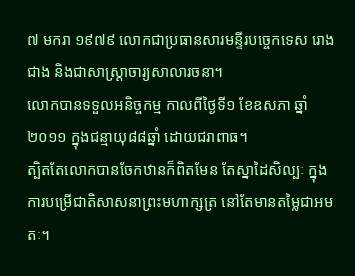៧ មករា ១៩៧៩ លោកជាប្រធានសារមន្ទីរបច្ចេកទេស រោងជាង និងជាសាស្រ្តាចារ្យសាលារចនា។
លោកបានទទួលអនិច្ចកម្ម កាលពីថ្ងៃទី១ ខែឧសភា ឆ្នាំ២០១១ ក្នុងជន្មាយុ៨៨ឆ្នាំ ដោយជរាពាធ។
ត្បិតតែលោកបានចែកឋានក៏ពិតមែន តែស្នាដៃសិល្បៈ ក្នុងការបម្រើជាតិសាសនាព្រះមហាក្សត្រ នៅតែមានតម្លៃជាអមតៈ។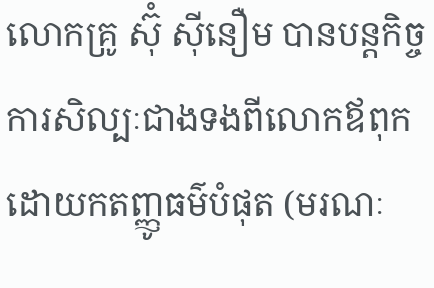លោកគ្រូ ស៊ុំ សុីនឿម បានបន្តកិច្ចការសិល្បៈជាងទងពីលោកឪពុកដោយកតញ្ញូធម៌បំផុត (មរណៈ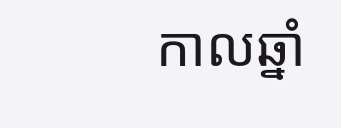កាលឆ្នាំ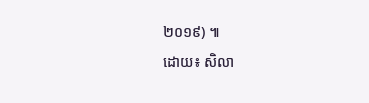២០១៩) ៕
ដោយ៖ សិលា